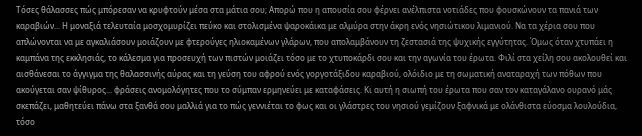Τόσες θάλασσες πώς μπόρεσαν να κρυφτούν μέσα στα μάτια σου; Απορώ που η απουσία σου φέρνει ανέλπιστα νοτιάδες που φουσκώνουν τα πανιά των καραβιών... Η μοναξιά τελευταία μοσχομυρίζει πεύκο και στολισμένα ψαροκάικα με αλμύρα στην άκρη ενός νησιώτικου λιμανιού. Να τα χέρια σου που απλώνονται να με αγκαλιάσουν μοιάζουν με φτερούγες ηλιοκαμένων γλάρων, που απολαμβάνουν τη ζεστασιά της ψυχικής εγγύτητας. Όμως όταν χτυπάει η καμπάνα της εκκλησιάς, το κάλεσμα για προσευχή των πιστών μοιάζει τόσο με το χτυποκάρδι σου και την αγωνία του έρωτα. Φιλί στα χείλη σου ακολουθεί και αισθάνεσαι το άγγιγμα της θαλασσινής αύρας και τη γεύση του αφρού ενός γοργοτάξιδου καραβιού, ολόιδιο με τη σωματική αναταραχή των πόθων που ακούγεται σαν ψίθυρος... φράσεις ανομολόγητες που το σύμπαν ερμηνεύει με καταφάσεις. Κι αυτή η σιωπή του έρωτα που σαν τον καταγάλανο ουρανό μάς σκεπάζει, μαθητεύει πάνω στα ξανθά σου μαλλιά για το πώς γεννιέται το φως και οι γλάστρες του νησιού γεμίζουν ξαφνικά με ολάνθιστα εύοσμα λουλούδια, τόσο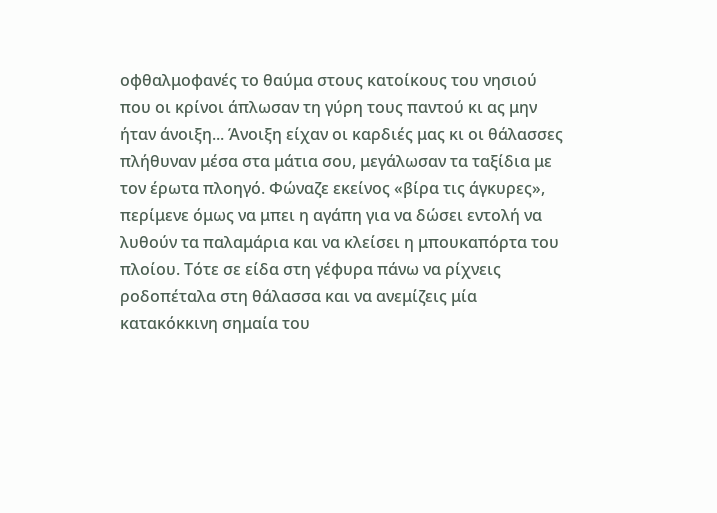οφθαλμοφανές το θαύμα στους κατοίκους του νησιού που οι κρίνοι άπλωσαν τη γύρη τους παντού κι ας μην ήταν άνοιξη... Άνοιξη είχαν οι καρδιές μας κι οι θάλασσες πλήθυναν μέσα στα μάτια σου, μεγάλωσαν τα ταξίδια με τον έρωτα πλοηγό. Φώναζε εκείνος «βίρα τις άγκυρες», περίμενε όμως να μπει η αγάπη για να δώσει εντολή να λυθούν τα παλαμάρια και να κλείσει η μπουκαπόρτα του πλοίου. Τότε σε είδα στη γέφυρα πάνω να ρίχνεις ροδοπέταλα στη θάλασσα και να ανεμίζεις μία κατακόκκινη σημαία του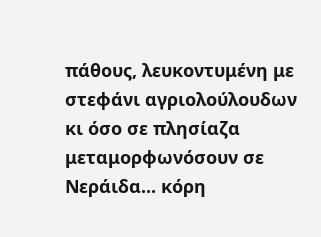πάθους, λευκοντυμένη με στεφάνι αγριολούλουδων κι όσο σε πλησίαζα μεταμορφωνόσουν σε Νεράιδα... κόρη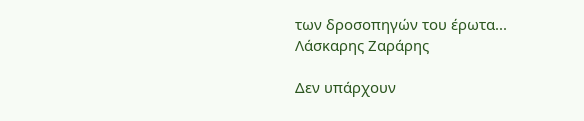των δροσοπηγών του έρωτα...
Λάσκαρης Ζαράρης

Δεν υπάρχουν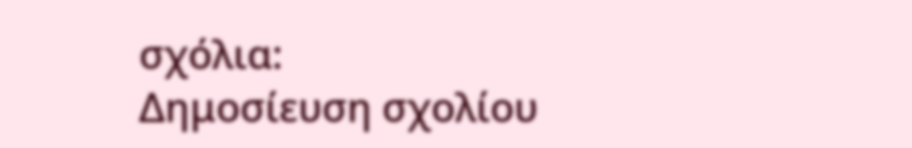σχόλια:
Δημοσίευση σχολίου